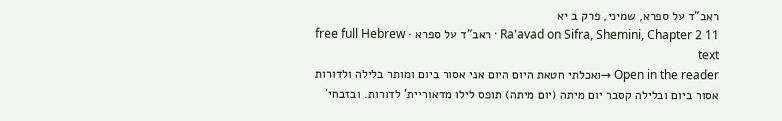ראב"ד על ספרא, שמיני, פרק ב יא
Ra'avad on Sifra, Shemini, Chapter 2 11 · ראב"ד על ספרא · free full Hebrew text
Open in the reader →ואכלתי חטאת היום היום אני אסור ביום ומותר בלילה ולדורות אסור ביום ובלילה קסבר יום מיתה (יום מיתה) תופס לילו מדאוריית' לדורות. ובזבחי'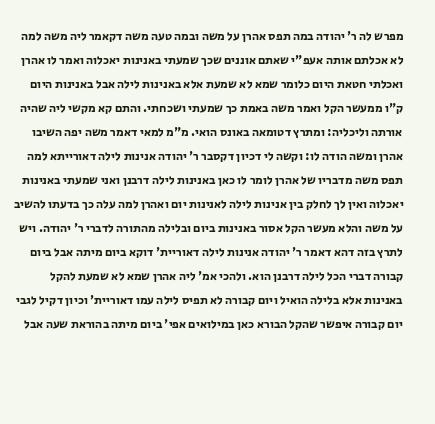מפרש לה ר' יהודה במה תפס אהרן על משה ובמה טעה משה דקאמר ליה משה למה לא אכלתם אותה אעפ"י שאתם אוננים שכך שמעתי באנינות יאכלוה ואמר לו אהרן ואכלתי חטאת היום כלומר שמא לא שמעת אלא באנינות לילה אבל באנינות היום ק"ו ממעשר הקל ואמר משה באמת כך שמעתי ושכחתי. והתם קא מקשי ליה שהיה אורתה וליכליה: ומתרץ דטומאה באונס הואי. מ"מ למאי דאמר משה יפה השיבו אהרן ומשה הודה לו: וקשה לי דכיון דקסבר ר' יהודה אנינות לילה דאורייתא למה תפס משה מדבריו של אהרן לומר לו כאן באנינות לילה דרבנן ואני שמעתי באנינות יאכלוה ואין לך לחלק בין אנינות לילה לאנינות יום ואהרן למה עלה כך בדעתו להשיב על משה והלא מעשר הקל אסור באנינות ביום ובלילה מהתורה לדברי ר' יהודה. ויש לתרץ בזה דהא דאמר ר' יהודה אנינות לילה דאוריית' דוקא ביום מיתה אבל ביום קבורה דברי הכל לילה דרבנן הוא. ולהכי אמ' ליה אהרן שמא לא שמעת להקל באנינות אלא בלילה הואיל ויום קבורה לא תפיס לילה עמו דאוריית' וכיון דקיל לגבי יום קבורה איפשר שהקל הבורא כאן במילואים אפי' ביום מיתה בהוראת שעה אבל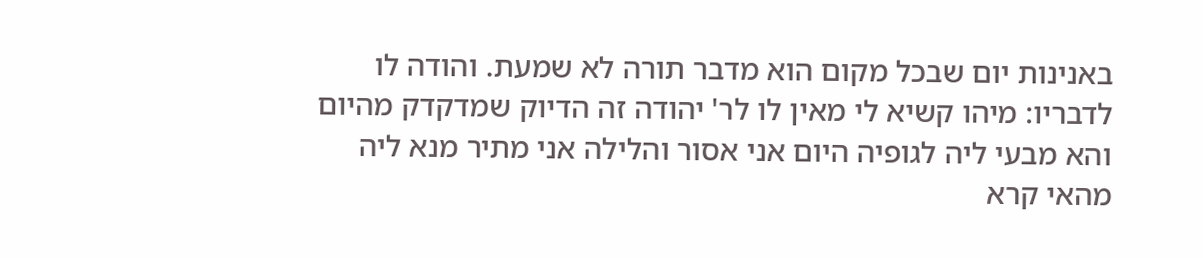באנינות יום שבכל מקום הוא מדבר תורה לא שמעת. והודה לו לדבריו: מיהו קשיא לי מאין לו לר' יהודה זה הדיוק שמדקדק מהיום והא מבעי ליה לגופיה היום אני אסור והלילה אני מתיר מנא ליה מהאי קרא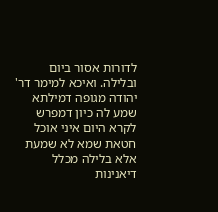לדורות אסור ביום ובלילה. ואיכא למימר דר' יהודה מגופה דמילתא שמע לה כיון דמפרש לקרא היום איני אוכל חטאת שמא לא שמעת אלא בלילה מכלל דיאנינות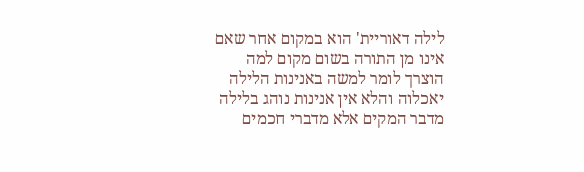לילה דאוריית' הוא במקום אחר שאם אינו מן התורה בשום מקום למה הוצרך לומר למשה באנינות הלילה יאכלוה והלא אין אנינות נוהג בלילה מדבר המקים אלא מדברי חכמים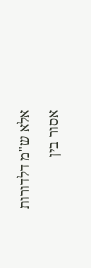אלא ש"מ דלדורות אסור בין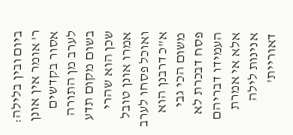ביום ובין בלילה: ר' אומר אין אונן אסור בקדשים לערב מן התורה בשום מקום תדע שכן הוא שהרי אמרו אונן טובל ואוכל פסחו לערב א"כ דרבנן הוא משום הכי גבי פסח דבכרת לא העמידו דבריהם אלא אי אמרת אנינות לילה דאוריית'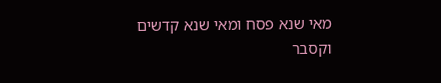מאי שנא פסח ומאי שנא קדשים וקסבר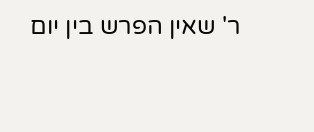ר' שאין הפרש בין יום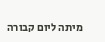מיתה ליום קבורה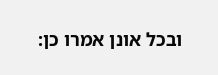ובכל אונן אמרו כן: